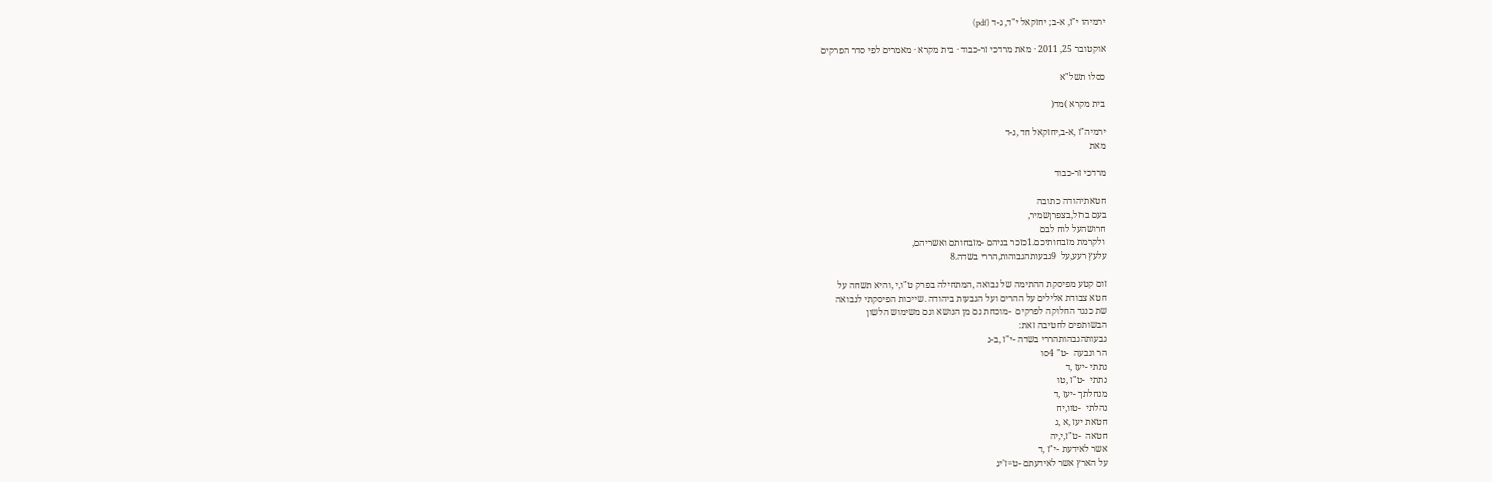ירמיהו י"ז, א-ב; יחזקאל י"ד, ג-ד (pdf)

אוקטובר 25, 2011 · מאת מרדכי זר-כבוד · בית מקרא · מאמרים לפי סדר הפרקים

כסלו תשל"א

בית מקרא )מד(

ירמיה"ז ,א-ב,יחזקאל חד ,ג-ד
מאת

מרדכי זר-כבוד

חטאתיהודה כתובה
בעם ברזל,בצפרןשמיר,
חרושהעל לוח לבם
 ולקרמת מזבחותיכם.1כזכר בניהם -מזבחותם ואשריהם,
עלעץ רעע,על  9גבעותהגבוהות,הררי בשדה.8

זום קטע מפיסקת ההתימה של נבואה ,המתחילה בפרק ט"ו,י ,והיא תשחה על
חטא צבודת אלילים על ההרים ועל הגבעות ביהודה .שייכות הפיסקתי לנבואה
שת כנגד החלוקה לפרקים  -מוכחת גם מן הנושא וגם משימוש הלשון
הבשותפים לחטיבה זאת:
גבעותהגבהותהררי בשדה -י"ז ,ב-ג
הר ונבעה  -ט" 4סו
נתתי -יעז ,ד
נתתי  -ט"ז ,טו
מנחלתך -יעז ,ד
נהלתי  -טוו,יח
חטאת יעז ,א ,ג
חטאה  -ט"ז,י,יה
אשר לאידעת -י"ז ,ד
על הארץ אשר לאידעתם -ט=ז'יג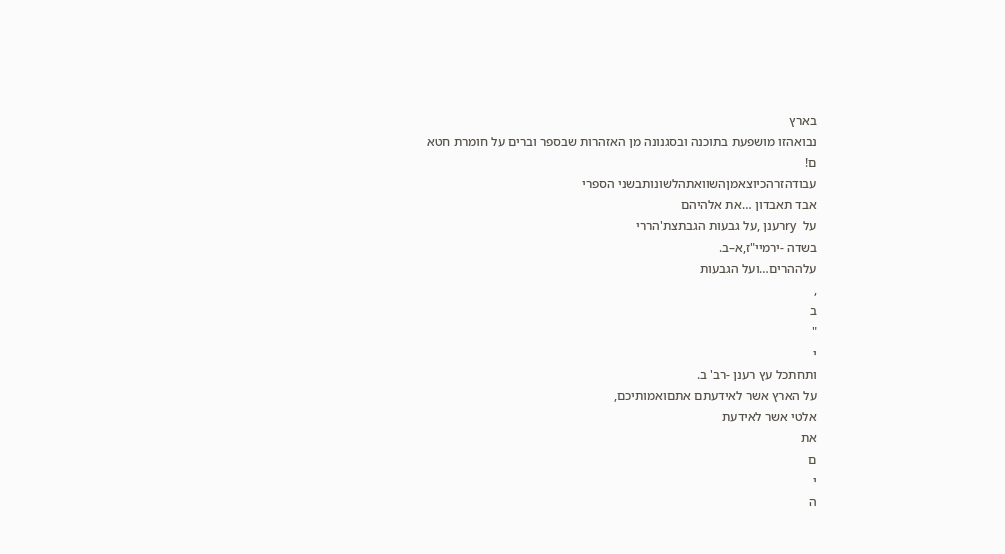בארץ
נבואהזו מושפעת בתוכנה ובסגנונה מן האזהרות שבספר וברים על חומרת חטא
ם!
עבודהזרהכיוצאמןהשוואתהלשונותבשני הספרי
אבד תאבדון …את אלהיהם
על  ryרענן ,על גבעות הגבתצת'הררי
בשדה -ירמיי"ז,א–ב.
עלההרים…ועל הגבעות
,
ב
"
י
ותחתכל עץ רענן -רב' ב.
על הארץ אשר לאידעתם אתםואמותיכם,
אלטי אשר לאידעת
את
ם
י
ה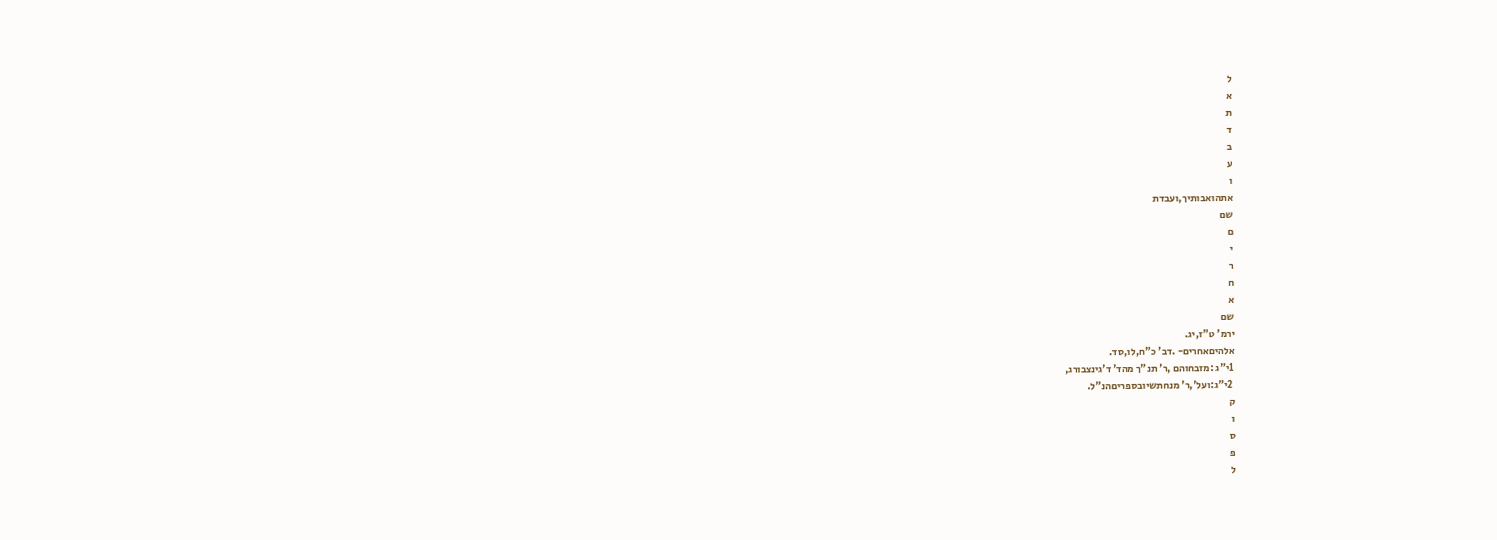ל
א
ת
ד
ב
ע
ו
אתהואבותיך,ועבדת
שם
ם
י
ר
ח
א
שם
ירמ' ט"ז,יג.
אלהיםאחרים- .דב' כ"ח,לו,סד.
 1י"ג :מזבחוהם ,ר' תנ"ך מהד' ד'גינצבורג,
 2י"ג:ועל',ר' מנחתשיובספריםהנ"ל.
ק
ו
ס
פ
ל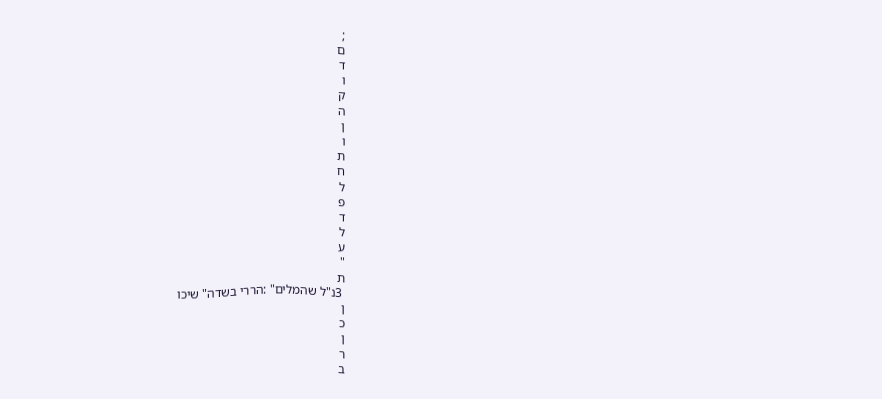;
ם
ד
ו
ק
ה
ן
ו
ת
ח
ל
פ
ד
ל
ע
"
ת
 3נ"ל שהמלים" :הררי בשדה" שיכו
ן
כ
ן
ר
ב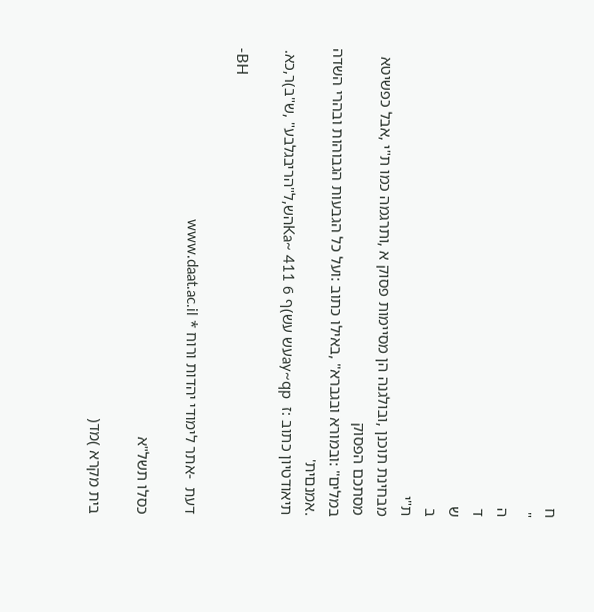ח
"
ה
ד
ש
ב
ת"י
מבחינת תוכנן ,ובולגנה הן מסיימות פסוק א ,ותרגמה כמו ת"י ,אבל כפשיטא מסתכם הפסוק
במלים" :ובמורא ובגברא" ,באילו כתוב :ועל כל הגבעות הגבוהות ובהרי השדה .אמנםית'
תיאודטיון כתוב :ז  ay~qpעש עש)ף Ka~ 411 6הש,ל"הריבגלבע" ,ש"ב)ר,כא.

-BH

דעת  -אתר לימודי יהדות ורוח * www.daat.ac.il

כסלו תשל"א

בית מקרא )מד(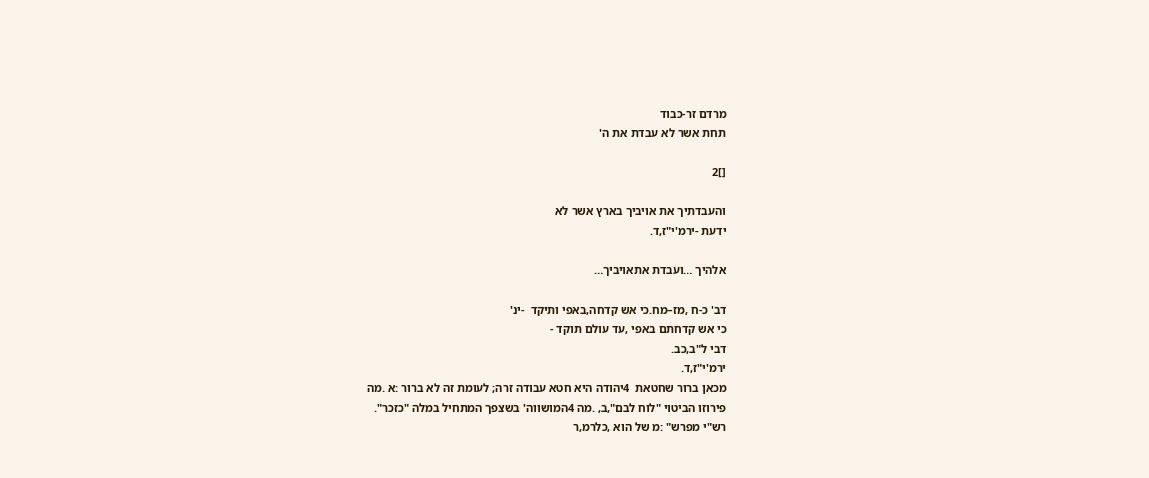מרדם זר-כבוד
תחת אשר לא עבדת את ה'

[]2

והעבדתיך את אויביך בארץ אשר לא
ידעת -ירמ'י"ז,ד.

אלהיך …ועבדת אתאויביך…

דב' כ-ח ,מז–מח.כי אש קדחה,באפי ותיקד  -ינ'
כי אש קדחתם באפי ,עד עולם תוקד -
דבי ל"ב,כב.
ירמ'י"ז,ד.
מכאן ברור שחטאת  4יהודה היא חטא עבודה זרה; לעומת זה לא ברור :א .מה
פירוזו הביטוי "לוח לבם",ב, .מה 4המושווה' בשצפך המתחיל במלה "כזכר".
רש"י מפרש" :מ של הוא ,כלרמ,ר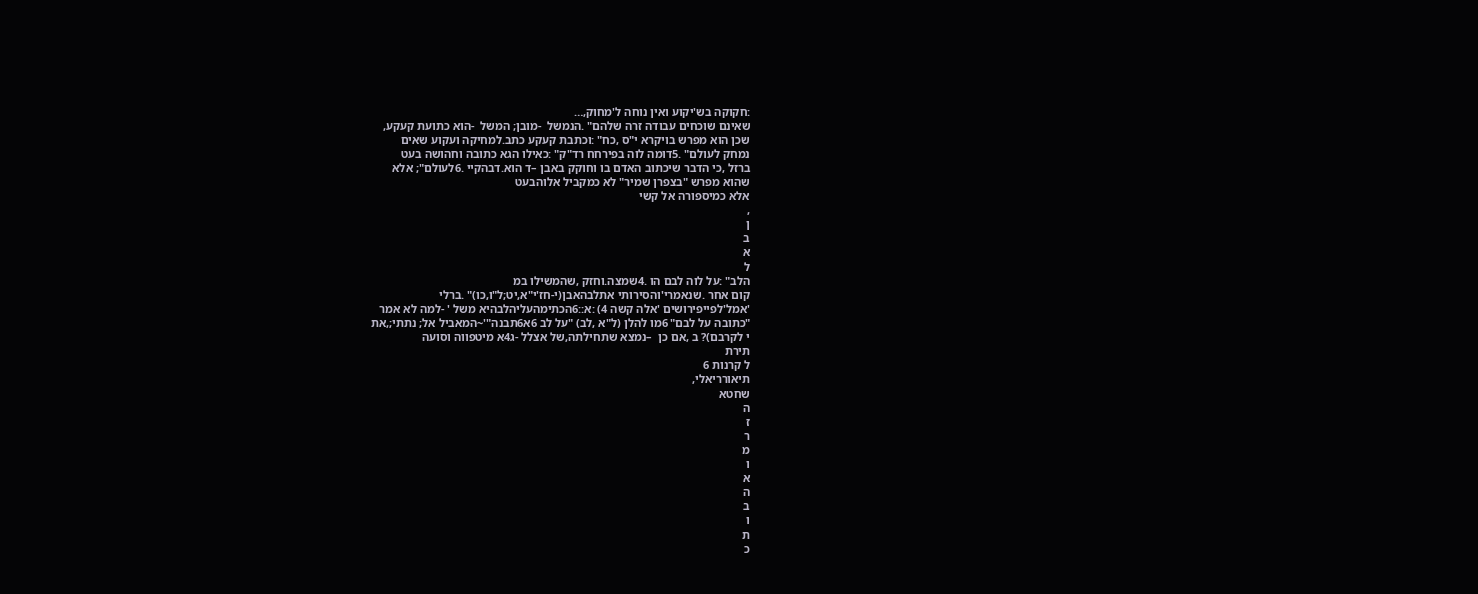:חקוקה בש'יקוע ואין נוחה ל'מחוק,…
שאינם שוכחים עבודה זרה שלהם" .הנמשל  -מובן; המשל  -הוא כתועת קעקע,
שכן הוא מפרש בויקרא י"ס ,כח" :וכתבת קעקע כתב.למחיקה ועקוע שאים
נמחק לעולם" .5דומה לוה בפירחח רד"ק" :כאילו הגא כתובה וחהושה בעט
ברזל ,כי הדבר שיכתוב האדם בו וחוקק באבן –ד הוא.דבהקיי .6לעולם"; אלא
שהוא מפרש "בצפרן שמיר" לא כמקביל אלוהבעט
אלא כמיספורה אל קשי
,
ן
ב
א
ל
הלב" :על לוה לבם הו .4שמצה.וחזק ,שהמשילו במ
קום אחר .שנאמרי'והסירותי אתלבהאבן(י-חז'י"א,יט;ל"ו,כו)" .ברלי
'אמל'לפייפירושים 'אלה קשה 4) :א::6הכתימהעליהלבהיא משל ' -למה לא אמר
"כתובה על לבם" 6מו להלן (ל"א ,לב) "על לב 6א6תבנה"'~המאביל אל; נתתי;,את
י לקרבם)? ב ,אם כן  –נמצא שתחילתה,של אצלל -ג4א מיטפווה וסועה
תירת
ל קרנות 6
תיאורריאלי,
שחטא
ה
ז
ר
מ
ו
א
ה
ב
ו
ת
כ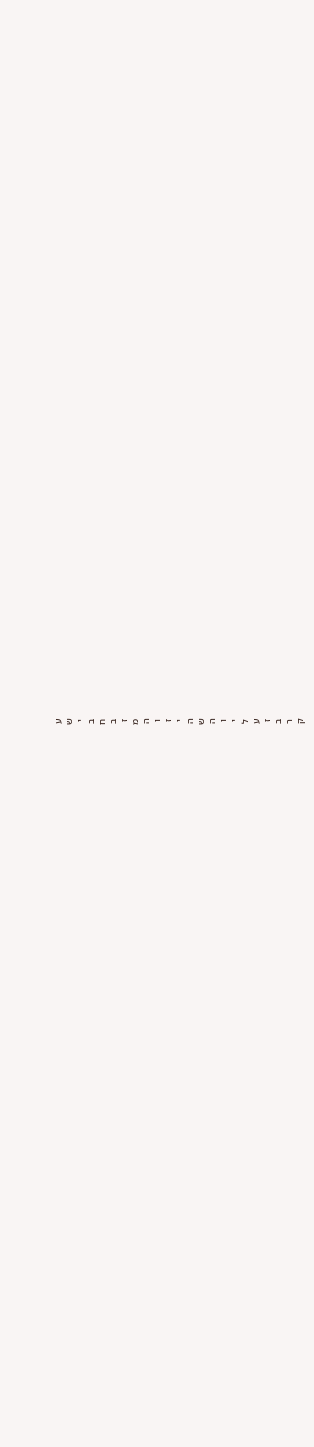ע
ש
י
ב
ח
ב
ז
מ
ה
ו
ז
י
ה
ש
ה
ו
י
ל
ע
ז
ב
ר
ק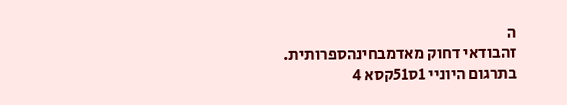ה
זהבודאי דחוק מאדמבחינהספרותית.
בתרגום היוניי 1ס51קסא 4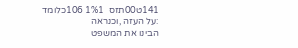141ט00תזס  1%1 106כלומד :על העזה ,וכנראה
הבינו את המשפט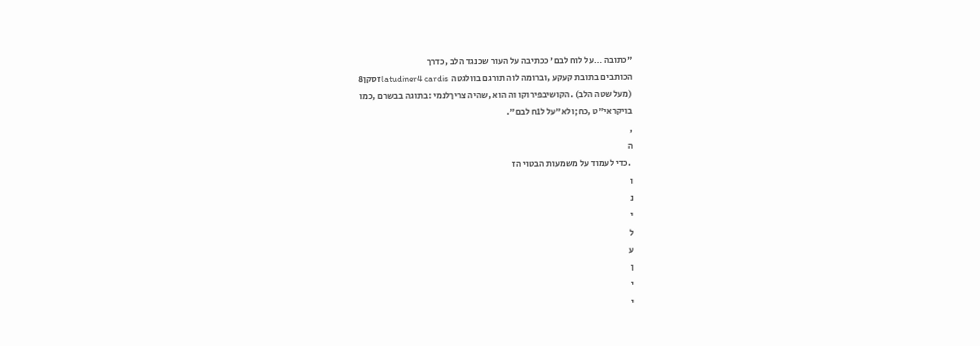"כתובה …על לוח לבם' ככתיבה על העור שכנגד הלב ,כדרך
הכותבים בתובת קעקע ,וברומה לוה תורגם בוולגטה  latudiner4 cardisזסקן8
(מעל שטה הלב) .הקושיבפירוקו וה הוא ,שהיה צריךלנמי :בתוגה בבשרם ,כמו
בויקראי"ט ,כח;ולא"על ל1ח לבם".
,
ה
 .כדי לעמוד על משמעות הבטוי הז
ו
נ
י
ל
ע
ן
י
י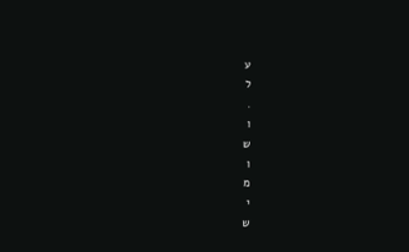ע
ל
.
ו
ש
ו
מ
י
ש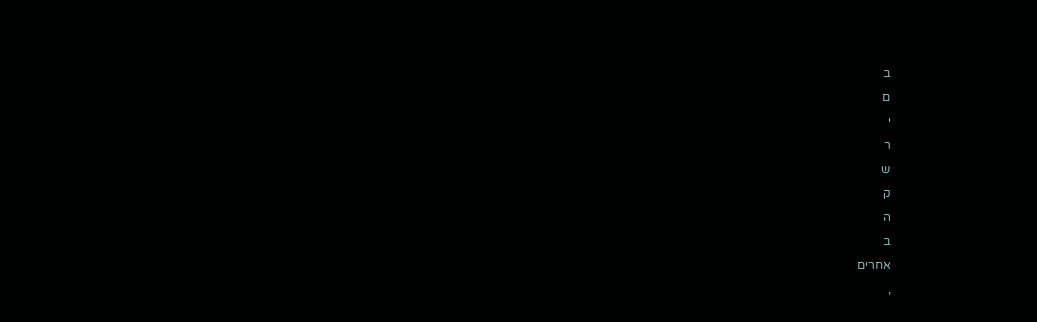ב
ם
י
ר
ש
ק
ה
ב
אחרים
,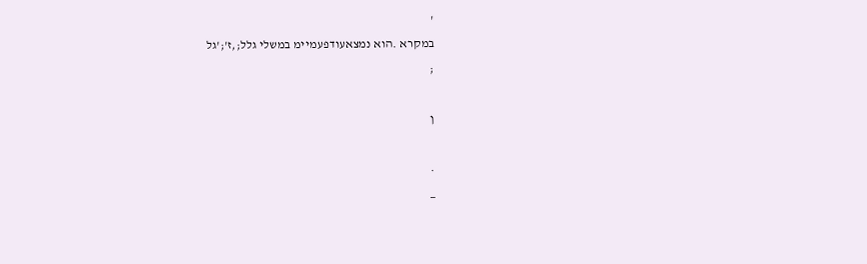'
במקרא .הוא נמצאעודפעמיימ במשלי גלל;,ז';'גל
;

ן

.
_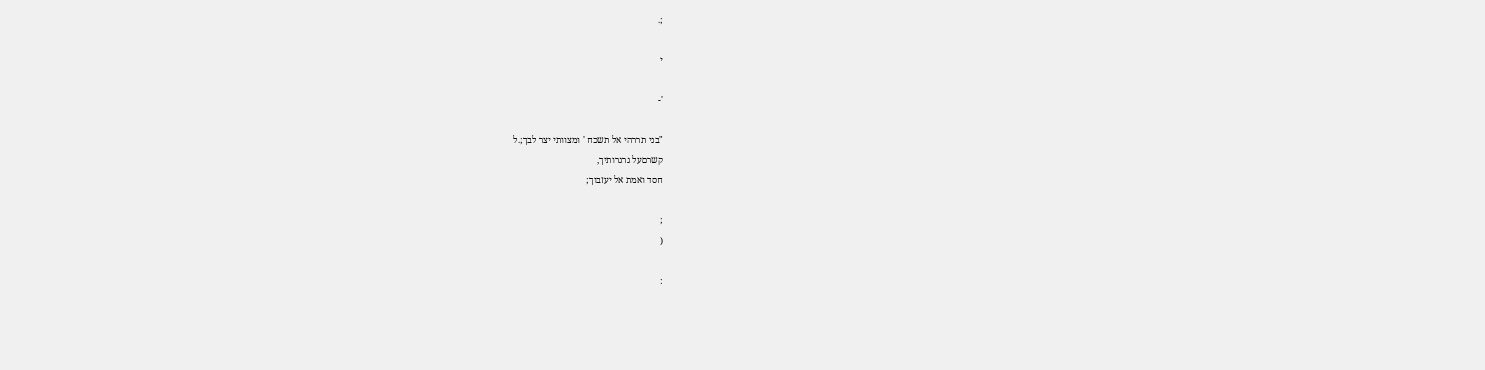;.

י

'-

"בני תררהי אל תשכח ' ומצוותי יצר לבך;.ל
קשרםעל גרגרותיך,
חסד ואמת אל יעזבוך;

;
(

: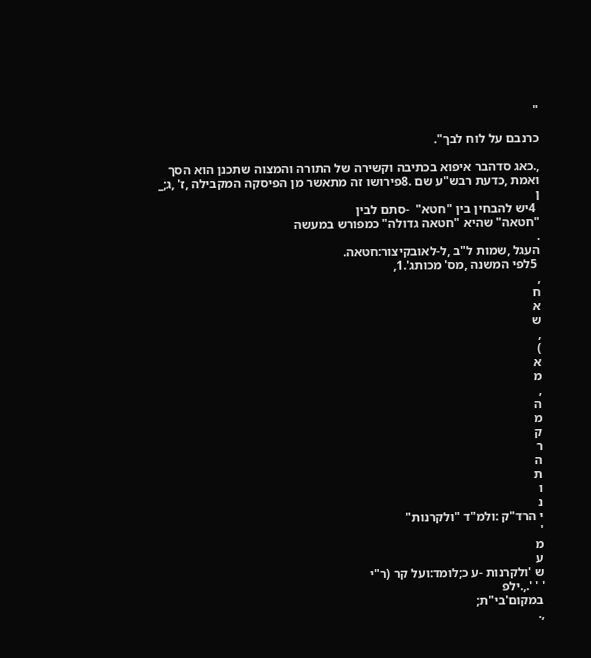"

כרנבם על לוח לבך".

,.כאג סדהבר איפוא בכתיבה וקשירה של התורה והמצוה שתכנן הוא הסך
ואמת ,כדעת רבש"ע שם .8פירושו זה מתאשר מן הפיסקה המקבילה ,ז' ,ג;_
ן
 4יש להבחין בין "חטא"  -סתם לבין
"חטאה" שהיא "חטאה גדולה" כמפורש במעשה
.
העגל ,שמות ל"ב ,ל-לאובקיצור:חטאה.
 5לפי המשנה ,מס' מכותג'.1,
,
ח
א
ש
,
)
א
מ
,
ה
מ
ק
ר
ה
ת
ו
נ
י הרד"ק :ולמ"ד "ולקרנות"
'
מ
ע
ש 'ולקרנות -ע כ;לומד:ועל קר (ר"י
' ' '.,.ילפ
במקום'בי"ת;
,.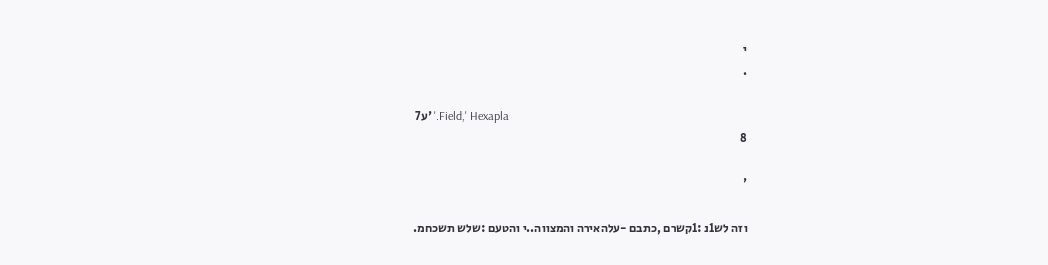י
.

 7ע' '.Field,' Hexapla
8

'

וזה לש1נ :1קשרם ,כתבם -עלהאירה והמצווה..י והטעם :שלש תשכחמ.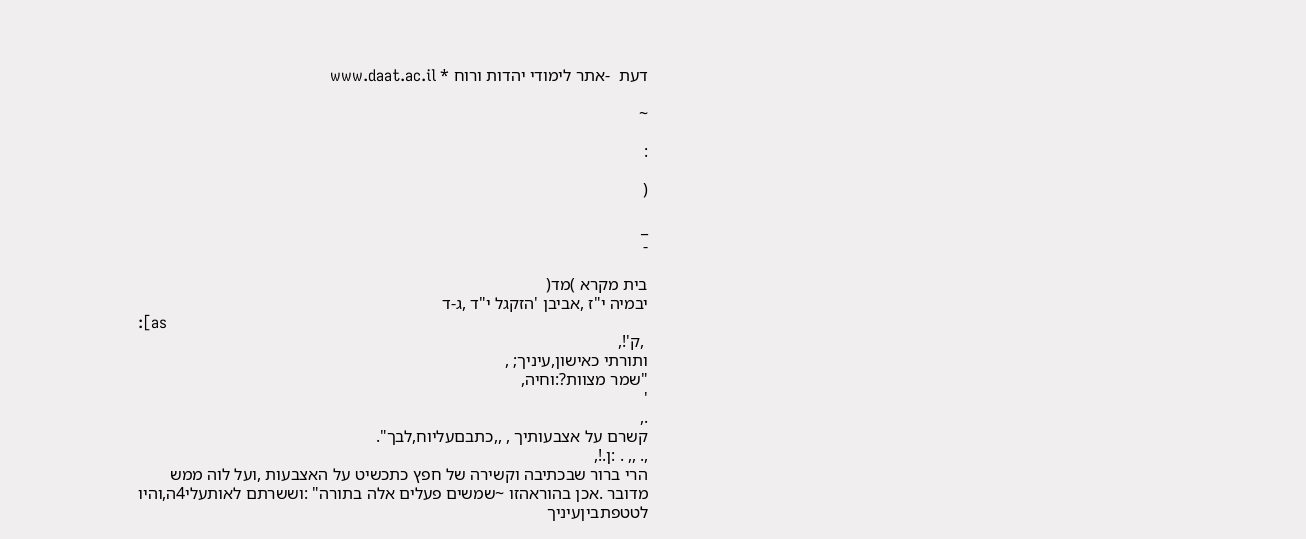דעת  -אתר לימודי יהדות ורוח * www.daat.ac.il

~

:

(

_
-

בית מקרא )מד(
יבמיה י"ז ,אביבן 'הזקגל י"ד ,ג-ד
:[as
 ,ק'!,
ותורתי כאישון,עיניך; ,
"שמר מצוות?:וחיה,
'
.,
קשרם על אצבעותיך , ,,כתבםעליוח,לבך".
,. ,, . :ן.!,
הרי ברור שבכתיבה וקשירה של חפץ כתכשיט על האצבעות ,ועל לוה ממש
מדובר .אכן בהוראהזו ~שמשים פעלים אלה בתורה" :וששרתם לאותעלי4ה,והיו
לטטפתביןעיניך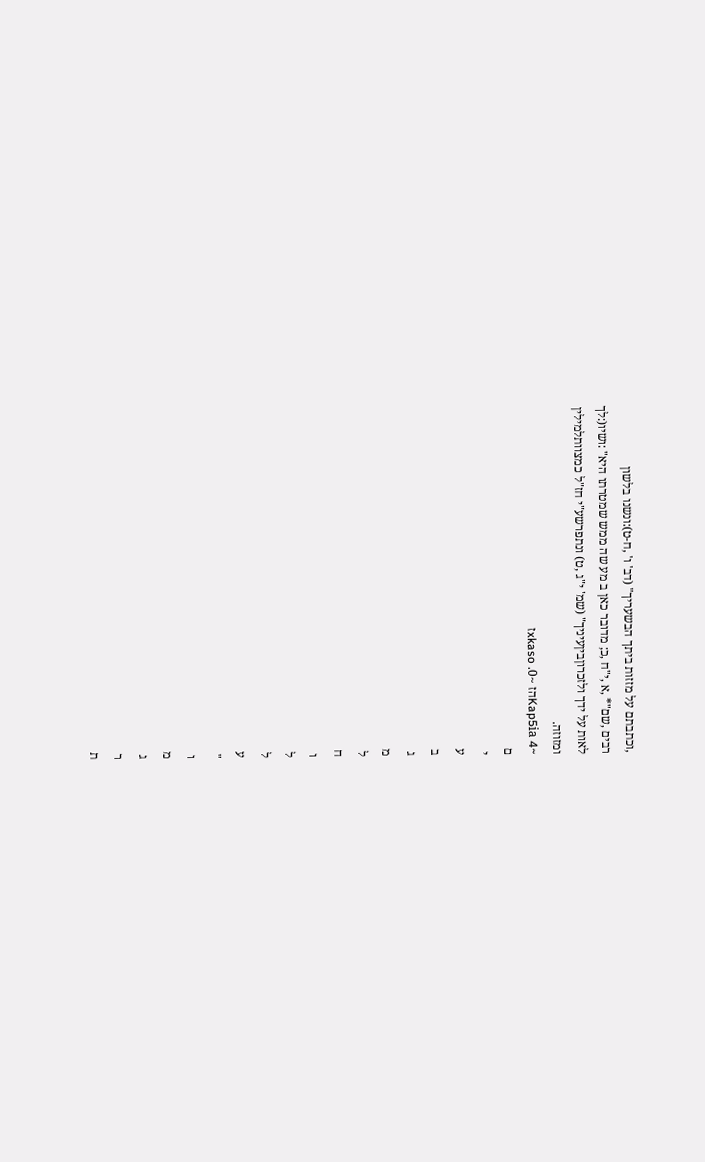,וכתבתם על מזזות ביתך הבשעריך" (דב' ו' ,ח-ט):ונשנו בלשון
רבים ,שם"* ,א ,י"ח ,כ; מדובר כאן ב מע שה ממש שמטרתו היא" :ושיו(:לך
לאות על ידך ולזכרוןביןעיניך" (שמ' י"ג ,ט) ונתפרשע"י חז"ל כמצוותלמילין
ומזוזה.
~4 Kap5iaהז ~0. xkasoז
ם
י
ע
ב
ג
מ
ל
ח
ו
ל
ל
ע
"
ו
מ
ג
ר
ת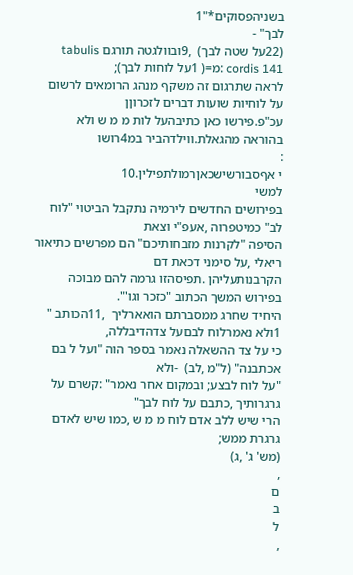בשניהפסוקים*"1
לבך" -
(22על שטה לבך)  ,9ובוולגטה תורגם tabulis cordis 141 :מ=( 1על לוחות לבך);
לראה שתרגום זה משקף מנהג הרומאים לרשום על לוחיות שועות דברים לזכרוןן
עכ"פ.פירשו כאן כתיבהעל לות מ מ ש ולא בהוראה מהגאלת.ווילדהביר במ4רושו
:
י אףסבורשישכאןרמולתפילין.10
למשי
בפירושים החדשים לירמיה נתקבל הביטוי "לוח לב" כמיטפרוה ,אעפ"י וצאת
הסיפה "לקרנות מזבחותיכם" הם מפרשים כתיאור ריאלי ,על סימני דכאת דם
הקרבנותעליהן .תפיסהזו גרמה להם מבוכה בפירוש המשך הכתוב "כזכר וגו'".
היחיד שחרג ממסברתם הואארליך  ,11הכותב " 1ולא נאמרלוח לבםעל צדהדיבללה,
כי על צד ההשאלה נאמר בספר הוה "ועל ל בם אכתבנה" (ל"מ ,לב)  -ולא
"על לוח לבצע; ובמקום אחר נאמר" :קשרם על גרגרותיך ,כתבם על לוח לבך"
הרי שיש ללב אדם לוח מ מ ש ,כמו שיש לאדם גרגרת ממש;
(מש' ג' ,ג)
,
ם
ב
ל
,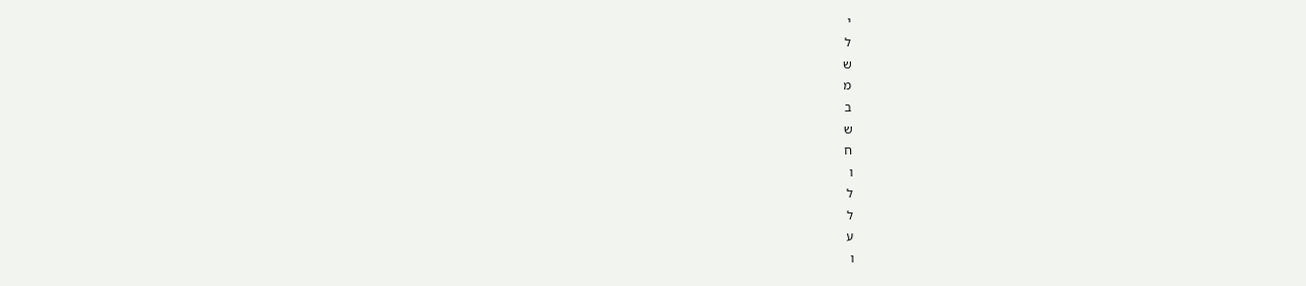י
ל
ש
מ
ב
ש
ח
ו
ל
ל
ע
ו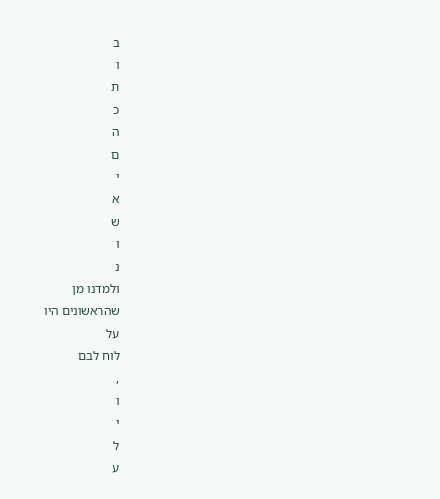ב
ו
ת
כ
ה
ם
י
א
ש
ו
נ
ולמדנו מן
שהראשונים היו
על
לוח לבם
,
ו
י
ל
ע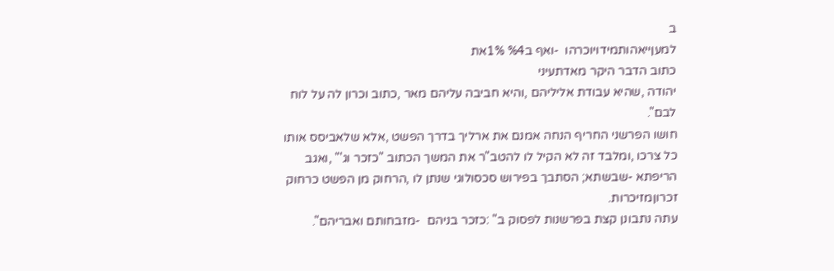ב
למעןייאהותמידויוכרהו  -ואף ב%4 1%את
כתוב הדבר היקר מאדתעיני
יהודה ,שהיא עבודת אליליהם ,והיא חביבה עליהם מאר ,כתוב וכרון לה על לוח
לבם".
חושו הפרשני החריף הנחה אמנם את ארליך בדרך הפשט ,אלא שלאביסס אותו
כל צרכו ,ומלבד זה לא הקיל לו להטב"ר את המשך הכתוב "כזכר וג'" ,ואגב
הריפתא -שבשתא; הסתבך בפירוש סכסולוגי שנתן לו ,הרחוק מן הפשט כרחוק
זכרוןמזיכרות.
עתה נתבונן קצת בפרשנות לפסוק ב" :כזכר בניהם  -מזבחותם ואבריהם".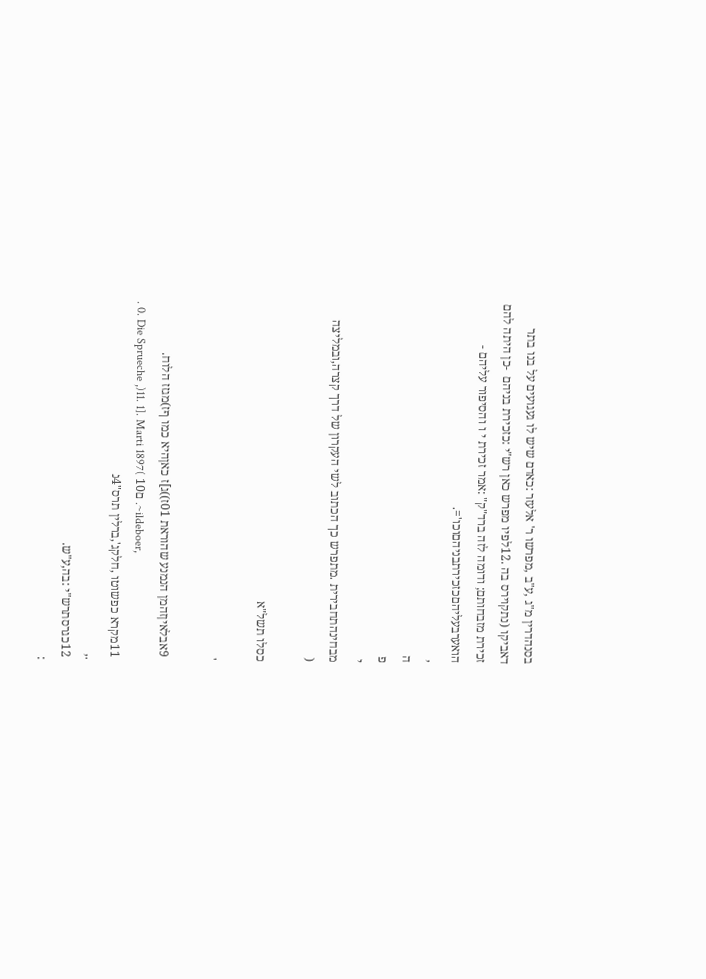בסנהדרין מ"ג ,ע"ב ,מפרשו ר' אלעזר :כאדם שיש לו געגועים על בנו בתר
דאביקו (נתקוירס בה .12לפיו מפרש כאן רש"י :כזכירת בניהם  -כן היתה להם
זכירת מזבחותם; ודומה לזה ברד"ק" :אמר זכירת י ו והסיפור עליהם -
הואערבעליהםכזכירתבניהםוכו'=.
,
ה
פ
י
מבחינהתחבירית .מתפרש כך הכתוב לשי העקרון של דרך קצרה,ובמליצה
(

כסלו תשל"א

'

 9אבלאיןזהמן הנמנע שהוראת 01ז))ג]ז כאןהיא כמו ףז)מגזז הלוח.
. 0. Die Sprueche ,)11. 1]. Marti 1897( 10ם .~ildeboer,
 11מקרא כפשוטו ,חלקג',ברלין תרס"4נ
.,
 12כגרסתרש"י :בה,ע"ש.
: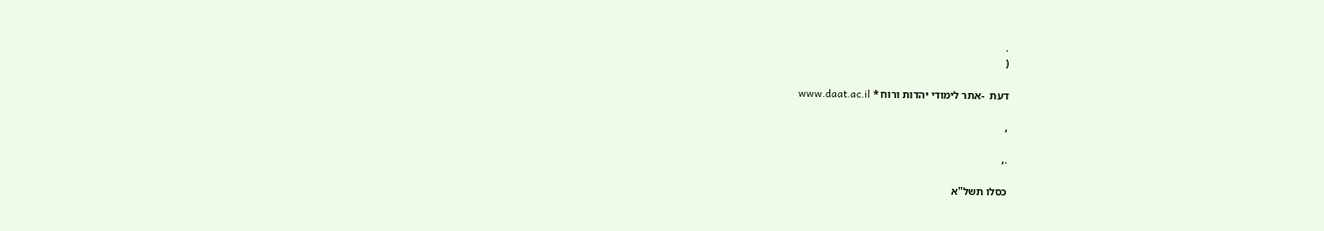.
(

דעת  -אתר לימודי יהדות ורוח * www.daat.ac.il

,

.,

כסלו תשל"א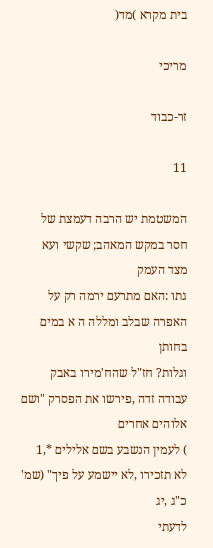בית מקרא )מד(

מריכי

זר-כבוד

11

המשטמת יש הרבה דעמצת של חסר במקש המאהב; שקשי ועא מצד העמק
גתו :האם מתרעם ירמה רק על האפרה שבלב ומללה ה א במים בחותן
וגלות? חז"ל שהח'מירו באבק עבודה זדה ,פירשו את הפסרק "ושם אלוהים אחרים
) לעמין הנשבע בשם אלילים *,1
לא תזכירו ,לא יישמע על פיך" (שמ' כ"ג ,יג
לדעתי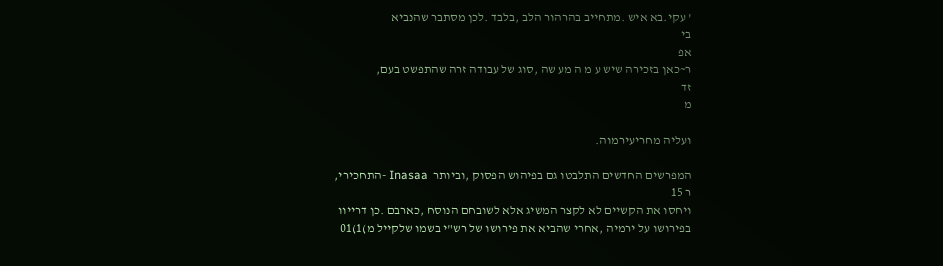' עקי.בא איש .מתחייב בהרהור הלב ,בלבד .לכן מסתבר שהנביא
בי
אפ
ר~כאן בזכירה שיש ע מ ה מע שה ,סוג של עבודה זרה שהתפשט בעם,
זד
מ

ועליה מחריעירמוה.

המפרשים החדשים התלבטו גם בפיהוש הפסוק ,וביותר  Inasaa -התחכירי,
ר 15
ויחסו את הקשיים לא לקצר המשיג אלא לשובחם הנוסח ,כארבם .כן דרייוו
בפירושו על ירמיה ,אחרי שהביא את פירושו של רש"י בשמו שלקייל מ)1)01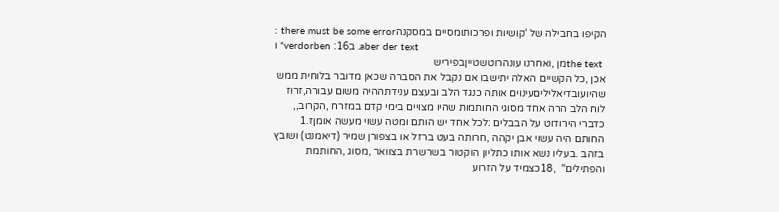הקיפו בחבילה של 'קושיות ופרכותומסיים במסקנהthere must be some error :
ו *verdorben :16ב .aber der text
 the textמן ,ואחרנו עונהרוטשטייןבפיריש
אכן ,כל הקשיים האלה יתישבו אם נקבל את הסברה שכאן מדובר בלוחית ממש
שהיועובדיאליליםעינוים אותה כנגד הלב ובעצם ענידתההיה משום עבורה,זרוז
לוח הלב הרה אחד מסוגי החותמות שהיו מצויים בימי קדם במזרח ,הקרוב,,
כדברי הירודוט על הבבלים :לכל אחד יש הותם ומטה עשוי מעשה אומןז.1
החותם היה עשוי אבן יקהה ,חרותה בעט ברזל או בצפורן שמיר (דיאמנט) ושובץ
בזהב .בעליו נשא אותו כתליון הוקטור בשרשרת בצוואר ,מסוג ,החותמת
והפתילים"  ,18כצמיד על הזרוע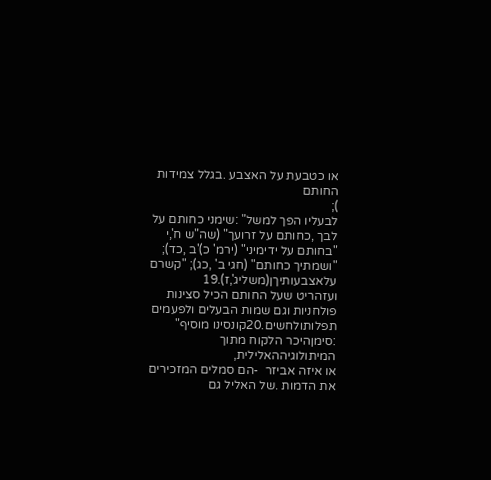או כטבעת על האצבע .בגלל צמידות החותם
);
לבעליו הפך למשל" :שימני כחותם על לבך ,כחותם על זרועך" (שה"ש ח',י
"בחותם על ידימיני" (ירמ' כ)'ב ,כד); "ושמתיך כחותם" (חגי ב' ,כג); "קשרם
עלאצבעותיךן(משליג',ז).19
ועזהריט שעל החותם הכיל סצינות פולחניות וגם שמות הבעלים ולפעמים
תפלותולחשים.20קונסינו מוסיף" :סימןהיכר הלקוח מתוך המיתולוגיההאלילית,
או איזה אביזר  -הם סמלים המזכירים את הדמות .של האליל גם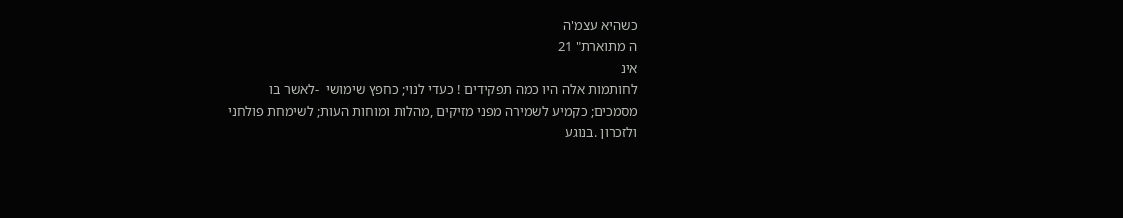כשהיא עצמ'ה
ה מתוארת" 21
אינ
לחותמות אלה היו כמה תפקידים ! כעדי לנוי; כחפץ שימושי  -לאשר בו
מסמכים; כקמיע לשמירה מפני מזיקים ,מהלות ומוחות העות; לשימחת פולחני
ולזכרון .בנוגע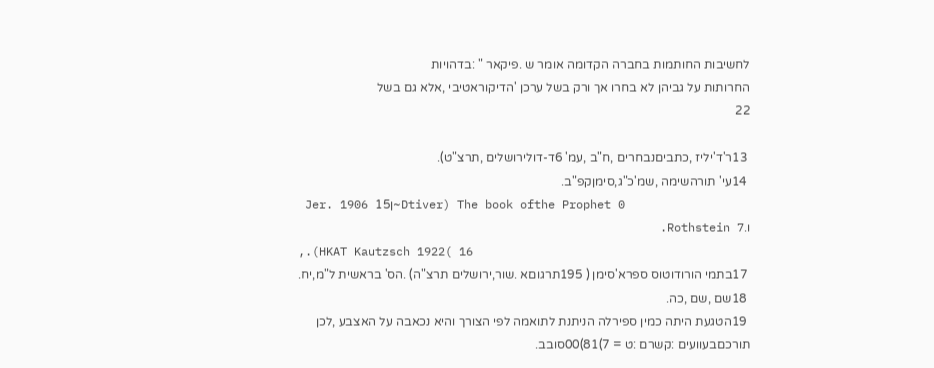לחשיבות החותמות בחברה הקדומה אומר ש .פיקאר " :בדהויות
החרותות על גביהן לא בחרו אך ורק בשל ערכן 'הדיקוראטיבי ,אלא גם בשל
22

 13ר'ד'יליז ,כתביםנבחרים ,ח"ב ,עמ' 6ד-דולירושלים ,תרצ"ט).
 14עי' תורהשימה ,שמ'כ"ג,סימןקפ"ב.
 Jer. 1906 15ן~Dtiver) The book ofthe Prophet 0
ו.Rothstein 7.
,.(HKAT Kautzsch 1922( 16
 17בתמי הורודוטוס ספרא'סימן ( 195תרגוםא .שור,ירושלים תרצ"ה) .הס' בראשית ל"מ,יח.
 18שם ,שם ,כה.
 19הטגעת היתה כמין ספירלה הניתנת לתואמה לפי הצורך והיא נכאבה על האצבע ,לכן
תורכםבעוועים :קשרם :ט = 7)81)00סובב.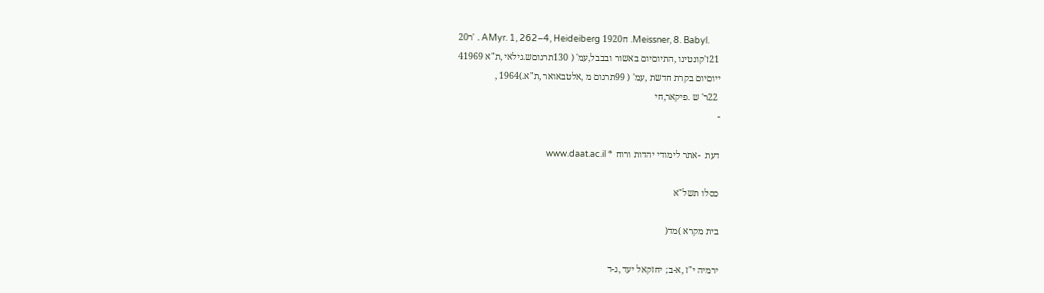20ר' . AMyr. 1, 262–4, Heideiberg 1920ח .Meissner, 8. Babyl.
 21ז'קונטינו ,התיוםיום באשור ובבבל,עמ' ( 130תרגוםש.גילאי ,ת"א 41969
ייוםיום בקרת חדשת ,עמ' ( 99תרגום מ ,אלטבאואר ,ת"א.)1964 ,
 22ר' ש .פיקאר,חי
-

דעת  -אתר לימודי יהדות ורוח * www.daat.ac.il

כסלו תשל"א

בית מקרא )מד(

ירמיה י"ז ,א-ב; יחזקאל יעד ,ג-ד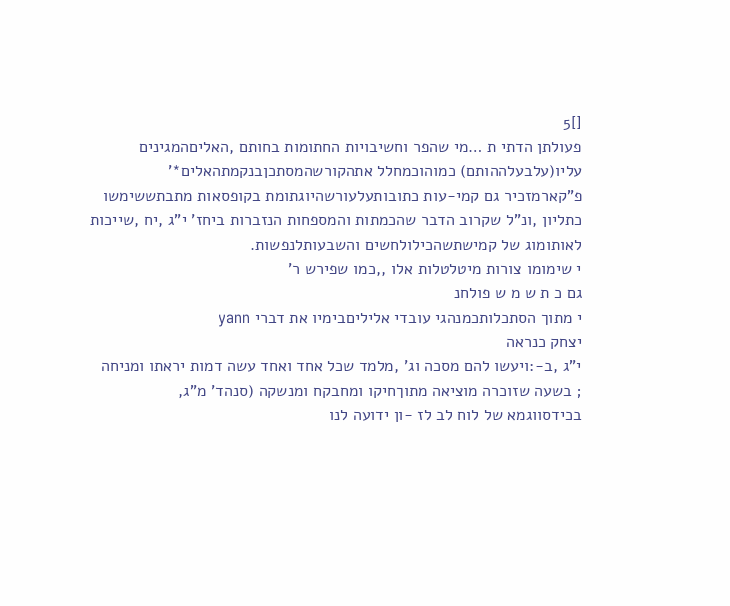[]5
פעולתן הדתי ת …מי שהפר וחשיבויות החתומות בחותם ,האליםהמגינים
עליו(עלבעלההותם) כמוהוכמחלל אתהקורשהמסתכןבנקמתהאלים*'
פ"קארמזכיר גם קמי-עות כתובותעלעורשהיוגתומת בקופסאות מתבתששימשו
כתליון ,ונ"ל שקרוב הדבר שהכמתות והמספחות הנזברות ביחז' י"ג ,יח ,שייכות
לאותומוג של קמישתשהכילולחשים והשבעותלנפשות.
י שימומו צורות מיטלטלות אלו ,,כמו שפירש ר'
גם כ ת ש מ ש פולחנ
י מתוך הסתכלותכמנהגי עובדי אליליםבימיו את דברי yann
יצחק כנראה
י"ג ,ב-:ויעשו להם מסכה וג' ,מלמד שכל אחד ואחד עשה דמות יראתו ומניחה
; בשעה שזוכרה מוציאה מתוךחיקו ומחבקח ומנשקה (סנהד' מ"ג,
בכידסווגמא של לוח לב לז -ון ידועה לנו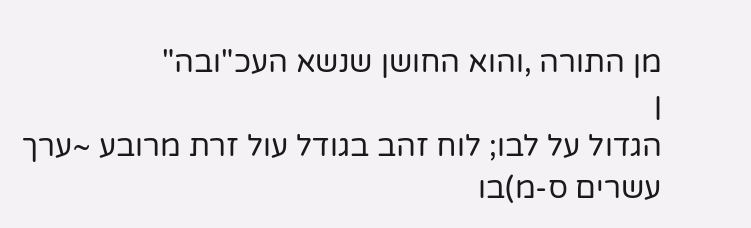מן התורה ,והוא החושן שנשא העכ"ובה"
ן
הגדול על לבו; לוח זהב בגודל עול זרת מרובע ~ערך עשרים ס-מ)בו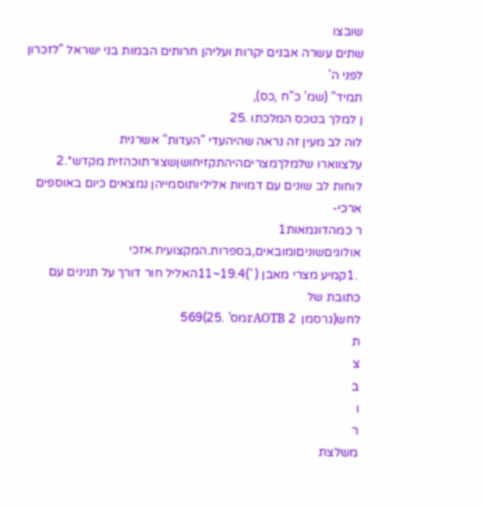שובצו
שתים עשרה אבנים יקרות ועליהן חרותים הבמות בני ישראל "לזכרון לפני ה'
תמיד" (שמ' כ"ח ,כס),
ן למלך בטכס המלכתו .25
לוה לב מעין זה נראה שהיהעדי "העדות" אשרנית
עלצווארו שלמלךמצריםהיהתקזיחושןשצורתוכהזית מקדש*.2
לוחות לב שונים עם דמויות אליליותוסמייהן נמצאים כיום באוספים ארכי-
ר כמהדוגמאות1
אולוגיםשוניםומובאים,בספרות.המקצועית.אזכי
 .1קמיע מצרי מאבן ( ')19.4~11האליל חור דורך על תנינים עם כתובת של
לחש(גרסמן  rAOTB 2מס' .25)569
ת
צ
ב
ו
ר
משלצת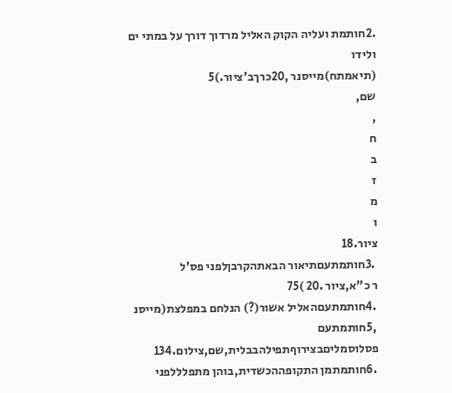.2חותמת ועליה הקוק האליל מרדוך דורך על במתי ים ולידו
(תיאמתח)מייסנר ,20כרךב'ציור.)5
שם,
,
ח
ב
ז
מ
ו
ציור.18
 .3חותמתעםתיאור הבאתהקרבןלפני פס'ל
ר כ"א,ציור .20 )75
 .4חותמתעםהאליל אשור(?) הנלחם במפלצת(מייסנ
 ,5חותמתעם פסלוסמליםבצירוףתפילהבבלית,שם,צילום.134
 .6חותמתמן התקופההכשדית,בוהן מתפלללפני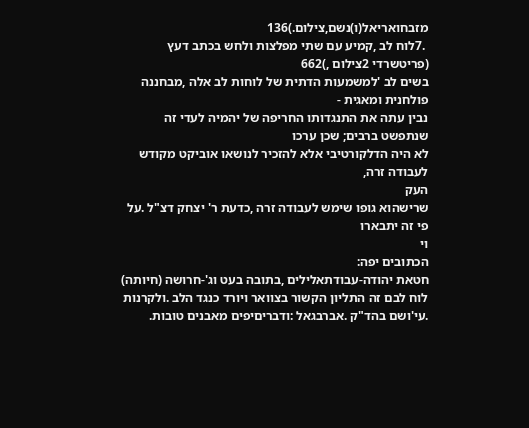מזבחואריאל(ו)נשם,צילום.)136
 .7לוח לב ,קמיע עם שתי מפלצות ולחש בכתב דעץ (פריטשרדי 2צילום ,)662
בשים לב 'למשמעות הדתית של לוחות לב אלה ,מבחננה פולחנית ומאגית -
נבין עתה את התנגדותו החריפה של יהמיה לעדי זה שנתפשט ברבים; שכן ערכו
לא היה הדלקורטיבי אלא להזכיר לנושאו אוביקט מקודש לעבודה זרה,
העק
שרישהוא גופו שימש לעבודה זרה ,כדעת ר' יצחק דצ"ל .על פי זה יתבארו
וי
הכתובים יפה:
חטאת יהודה-עבודתאלילים ,בתובה בעט וג'-חרושה (חיותה)
לוח לבם זה התליון הקשור בצוואר ויורד כנגד הלב .ולקרנות
.עי'ושם בהד"ק .אברבגאל :ודבריםיפים מאבנים טובות.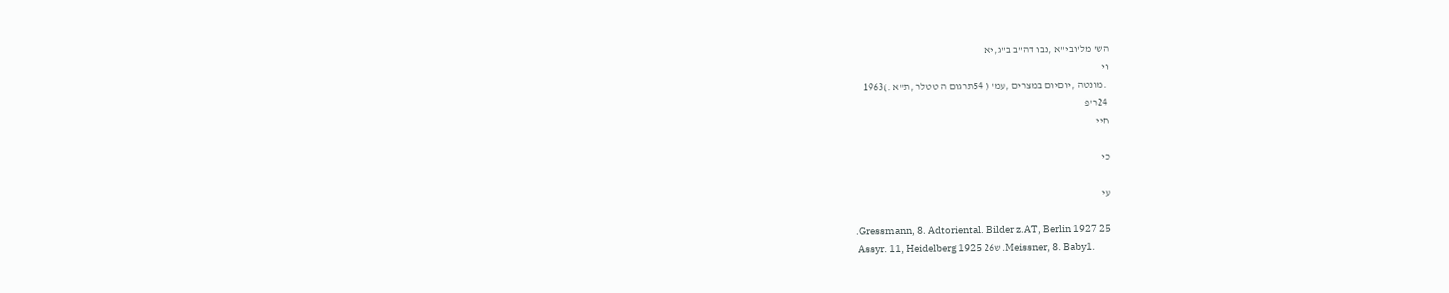הש' מל'ובי"א ,נבו דה"ב ב"ג,יא
וי
 .מונטה ,יוםיום במצרים ,עמ' ( 54תרגום ה טטלר ,ת"א .)1963
 24ר'פ
חיי

כי

עי

.Gressmann, 8. Adtoriental. Bilder z.AT, Berlin 1927 25
 Assyr. 11, Heidelberg 1925 26ש .Meissner, 8. Baby1.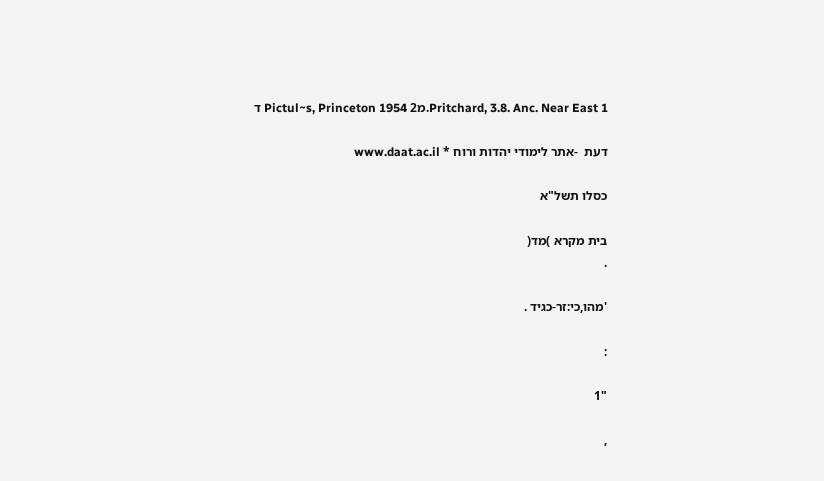ד Pictul~s, Princeton 1954 2מ.Pritchard, 3.8. Anc. Near East 1

דעת  -אתר לימודי יהדות ורוח * www.daat.ac.il

כסלו תשל"א

בית מקרא )מד(
.

'מהו,כי:זר-כגיד .

:

"1

,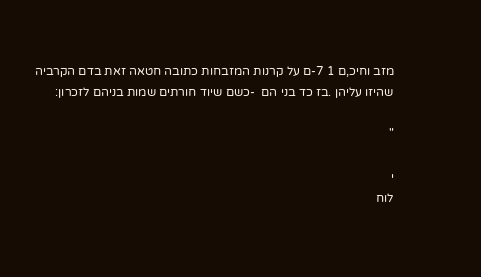מזב וחיכ,ם 1 7-ם על קרנות המזבחות כתובה חטאה זאת בדם הקרביה
שהיזו עליהן .בז כד בני הם  -כשם שיוד חורתים שמות בניהם לזכרון:

"

י
לוח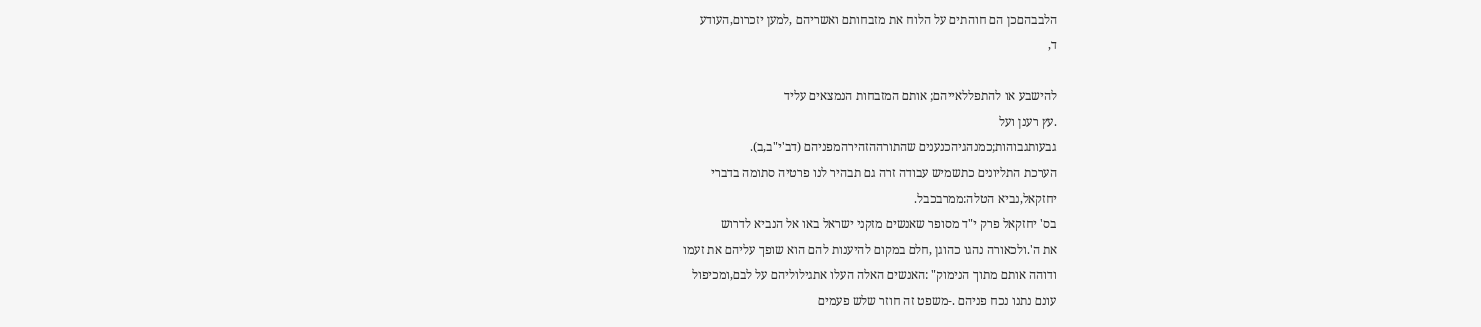הלבבהםכן הם חוהתים על הלוח את מזבחותם ואשריהם ,למען יזכרום,העודע
ד,

להישבע או להתפללאייהם; אותם המזבחות הנמצאים עליד
.עץ רענן ועל
גבעותגבוהות;כמנהגיהכנענים שהתורההזהירהמפניהם (דב'י"ב,ב).
הערכת התליונים כתשמיש עבודה זרה גם תבהיר לנו פרטיה סתומה בדברי
יחזקאל,נביא הטלה:ממרבכבל.
בס' יחזקאל פרק י"ד מסופר שאנשים מזקני ישראל באו אל הנביא לדרוש
את ה'.ולכאורה נהגו כהוגן ,חלם במקום להיענות להם הוא שופך עליהם את זעמו
ודוהה אותם מתוך הנימוק" :האנשים האלה העלו אתגילוליהם על לבם,ומכיפול
עונם נתנו נכח פניהם .-משפט זה חוזר שלש פעמים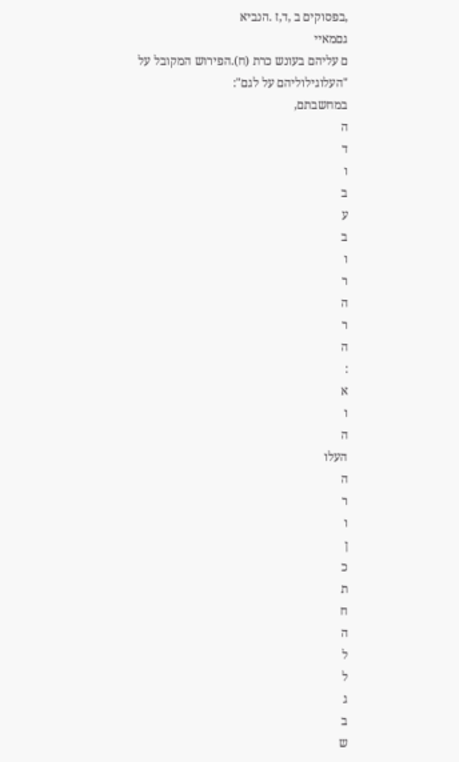,בפסוקים ב ,ד,ז .הנביא
גםמאיי
ם עליהם בעונש כרת (ח).הפירוש המקובל על "העלוגילוליהם על לגם":
במחשבתם,
ה
ד
ו
ב
ע
ב
ו
ר
ה
ר
ה
:
א
ו
ה
העלו
ה
ר
ו
ן
כ
ת
ח
ה
ל
ל
ג
ב
ש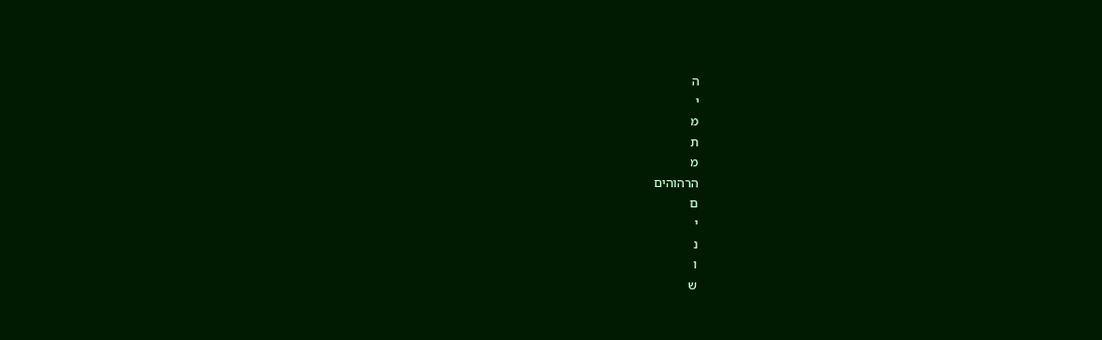ה
י
מ
ת
מ
הרהוהים
ם
י
נ
ו
ש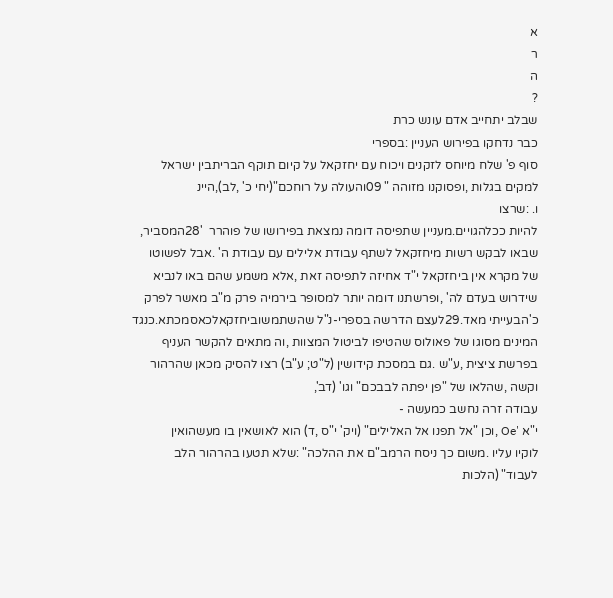א
ר
ה
?
שבלב יתחייב אדם עונש כרת
כבר נדחקו בפירוש העניין :בספרי
סוף פ' שלח מיוחס לזקנים ויכוח עם יחזקאל על קיום תוקף הבריתבין ישראל
למקים בגלות ,ופסוקנו מזוהה " 09והעולה על רוחכם"(יחי כ' ,לב),היינ
ו. :שרצו
להיות ככלהגויים.מעניין שתפיסה דומה נמצאת בפירושו של פוהרר  '28המסביר,
שבאו לבקש רשות מיחזקאל לשתף עבודת אלילים עם עבודת ה' .אבל לפשוטו
של מקרא אין ביחזקאל י"ד אחיזה לתפיסה זאת ,אלא משמע שהם באו לנביא
שידרוש בעדם לה' ,ופרשתנו דומה יותר למסופר בירמיה פרק מ"ב מאשר לפרק
כ'הבעייתי מאד.29לעצם הדרשה בספרי-נ"ל שהשתמשוביחזקאלכאסמכתא.כנגד
המינים מסוגו של פאולוס שהטיפו לביטול המצוות ,וה מתאים להקשר העניף
בפרשת ציצית ,ע"ש .גם במסכת קידושין (ל"ט; ע"ב) רצו להסיק מכאן שהרהור
וקשה ,שהלאו של "פן יפתה לבבכם" וגו' (דב',
עבודה זרה נחשב כמעשה -
י"א 'Oe ,וכן "אל תפנו אל האלילים" (ויק' י"ס ,ד) הוא לאושאין בו מעשהואין
לוקיו עליו .משום כך ניסח הרמב"ם את ההלכה" :שלא תטעו בהרהור הלב
לעבוד" (הלכות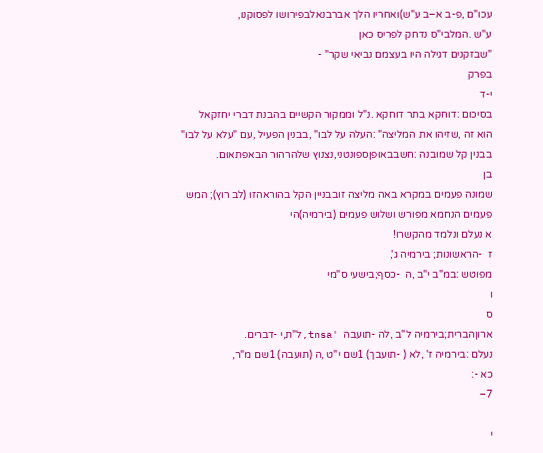עכו"ם ,פ-ב א–ב ע"ש)ואחריו הלך אברבנאלבפירושו לפסוקנו,
ע"ש .המלבי"ס נדחק לפריס כאן
"שבזקנים דגילה היו בעצמם נביאי שקר" -
בפרק
י-ד
בסיכום :דוחקא בתר דוחקא .נ"ל וממקור הקשיים בהבנת דברי יחזקאל
הוא זה ,שזיהו את המליצה" :העלה על לבו" ,בבנין הפעיל ,עם "עלא על לבו"
בבנין קל שמובנה :חשבבאופןספונטני,נצנוץ שלהרהור הבאפתאום.
בן
שמונה פעמים במקרא באה מליצה זובבניין הקל בהוראהזו (לב רוץ); המש
פעמים הנחמא מפורש ושלוש פעמים (בירמיה)הי
א נעלם ונלמד מהקשרו!
ז  -הראשונות; בירמיה ג',
מפוטש :במ"ב י"ב ,ה  -כסף;בישעי ס"מי
ו
ס
ארוןהברית;בירמיה ל"ב ,לה -תועבה  'tnsa,ל"ת,י -דברים.
נעלם :בירמיה ז' ,לא ( -תועבך) 1שם י"ט ,ה (תועבה) 1שם מ"ר,
כא -:
7–

י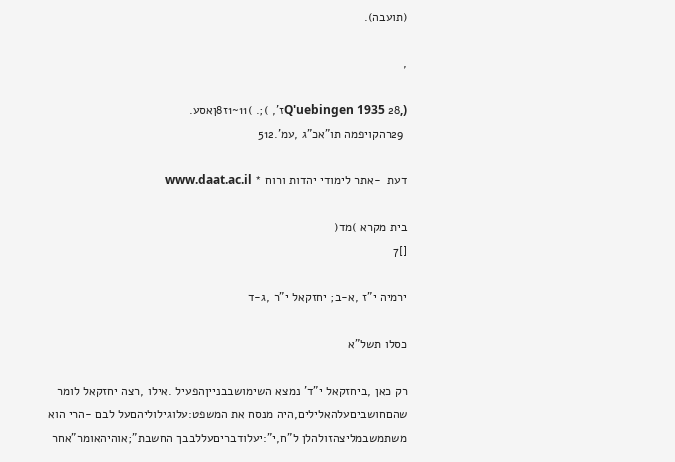(תועבה).

,

(,Q'uebingen 1935 28ז', );. )11~1ז8ןאסע.
 29רהקויפמה תו"אכ"ג ,עמ'.512

דעת  -אתר לימודי יהדות ורוח * www.daat.ac.il

בית מקרא )מד(
[]7

ירמיה י"ז ,א-ב; יחזקאל י"ר ,ג-ד

כסלו תשל"א

רק כאן ,ביחזקאל י"ד' נמצא השימושבבנייןהפעיל .אילו ,רצה יחזקאל לומר
שהםחושביםעלהאלילים,היה מנסח את המשפט:עלוגילוליהםעל לבם -הרי הוא
משתמשבמליצהזולהלן ל"ח,י":יעלודבריםעללבבך החשבת";אוהיהאומר"אחר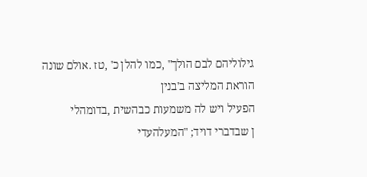גילוליהם לבם הולך" ,כמו להלן כ' ,טז .אולם שונה הוראת המליצה ב'בנין
הפעיל ויש לה משמעות כבהשית ,בדומהלי
ן שבדברי דויד; "המעלהעדי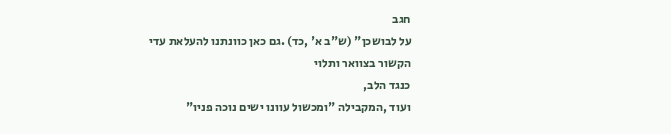חגב
על לבושכן" (ש"ב א' ,כד) .גם כאן כוונתנו להעלאת עדי הקשור בצוואר ותלוי
כנגד הלב,
ועוד ,המקבילה "ומכשול עוונו ישים נוכה פניו"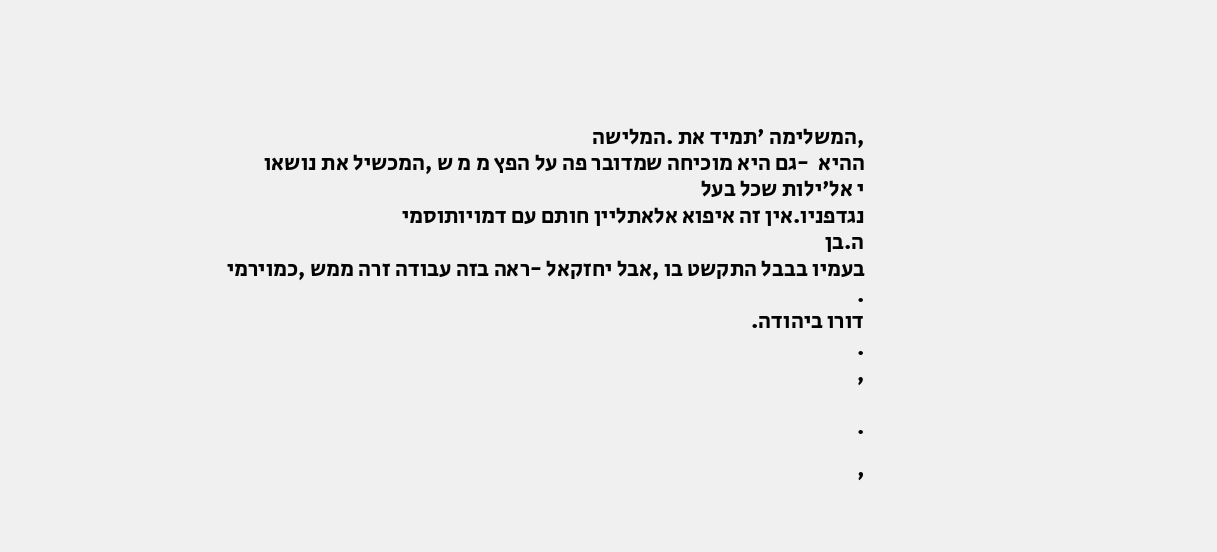,המשלימה 'תמיד את .המלישה
ההיא  -גם היא מוכיחה שמדובר פה על הפץ מ מ ש ,המכשיל את נושאו
י אל'ילות שכל בעל
נגדפניו.אין זה איפוא אלאתליין חותם עם דמויותוסמי
ה.בן
בעמיו בבבל התקשט בו ,אבל יחזקאל -ראה בזה עבודה זרה ממש ,כמוירמי
.
דורו ביהודה.
.
,

.

'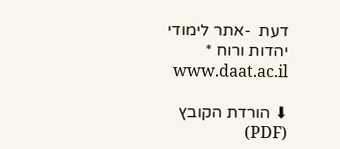דעת  -אתר לימודי יהדות ורוח * www.daat.ac.il

⬇ הורדת הקובץ (PDF)